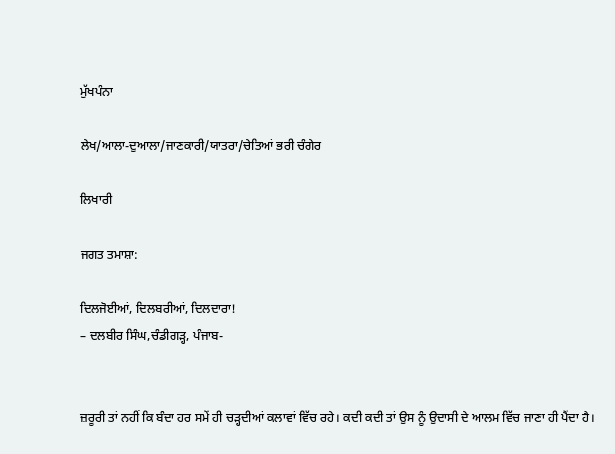ਮੁੱਖਪੰਨਾ

ਲੇਖ/ਆਲਾ-ਦੁਆਲਾ/ਜਾਣਕਾਰੀ/ਯਾਤਰਾ/ਚੇਤਿਆਂ ਭਰੀ ਚੰਗੇਰ

ਲਿਖਾਰੀ

ਜਗਤ ਤਮਾਸ਼ਾ:

ਦਿਲਜੋਈਆਂ, ਦਿਲਬਰੀਆਂ, ਦਿਲਦਾਰਾ!
– ਦਲਬੀਰ ਸਿੰਘ,ਚੰਡੀਗੜ੍ਹ, ਪੰਜਾਬ-


ਜ਼ਰੂਰੀ ਤਾਂ ਨਹੀਂ ਕਿ ਬੰਦਾ ਹਰ ਸਮੇਂ ਹੀ ਚੜ੍ਹਦੀਆਂ ਕਲਾਵਾਂ ਵਿੱਚ ਰਹੇ। ਕਦੀ ਕਦੀ ਤਾਂ ਉਸ ਨੂੰ ਉਦਾਸੀ ਦੇ ਆਲਮ ਵਿੱਚ ਜਾਣਾ ਹੀ ਪੈਂਦਾ ਹੈ।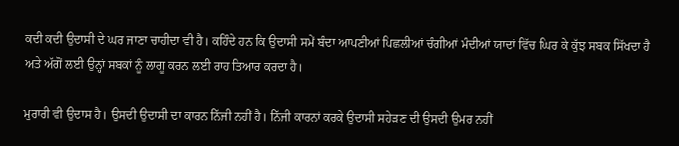ਕਦੀ ਕਦੀ ਉਦਾਸੀ ਦੇ ਘਰ ਜਾਣਾ ਚਾਹੀਦਾ ਵੀ ਹੈ। ਕਹਿੰਦੇ ਹਨ ਕਿ ਉਦਾਸੀ ਸਮੇਂ ਬੰਦਾ ਆਪਣੀਆਂ ਪਿਛਲੀਆਂ ਚੰਗੀਆਂ ਮੰਦੀਆਂ ਯਾਦਾਂ ਵਿੱਚ ਘਿਰ ਕੇ ਕੁੱਝ ਸਬਕ ਸਿੱਖਦਾ ਹੈ ਅਤੇ ਅੱਗੋਂ ਲਈ ਉਨ੍ਹਾਂ ਸਬਕਾਂ ਨੂੰ ਲਾਗੂ ਕਰਨ ਲਈ ਰਾਹ ਤਿਆਰ ਕਰਦਾ ਹੈ।

ਮੁਰਾਰੀ ਵੀ ਉਦਾਸ ਹੈ। ਉਸਦੀ ਉਦਾਸੀ ਦਾ ਕਾਰਨ ਨਿੱਜੀ ਨਹੀਂ ਹੈ। ਨਿੱਜੀ ਕਾਰਨਾਂ ਕਰਕੇ ਉਦਾਸੀ ਸਹੇੜਣ ਦੀ ਉਸਦੀ ਉਮਰ ਨਹੀਂ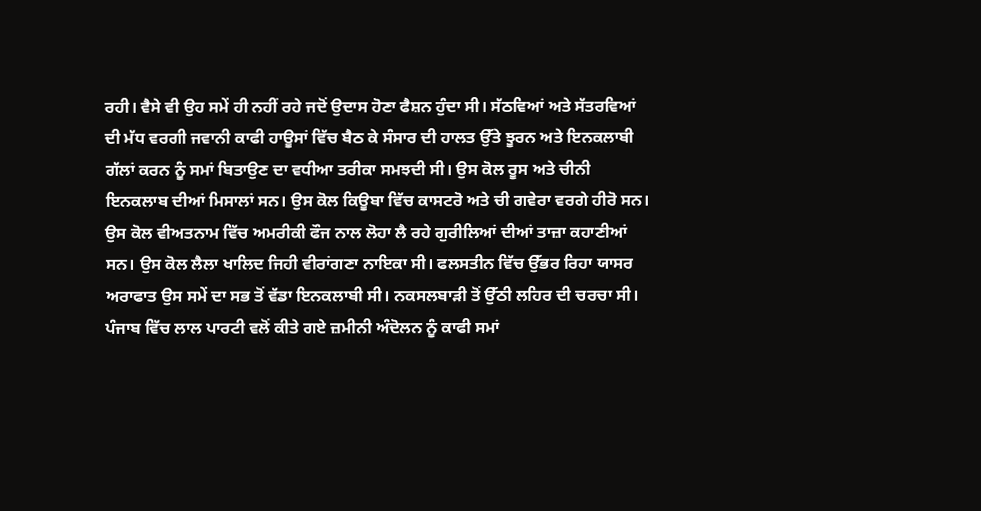ਰਹੀ। ਵੈਸੇ ਵੀ ਉਹ ਸਮੇਂ ਹੀ ਨਹੀਂ ਰਹੇ ਜਦੋਂ ਉਦਾਸ ਹੋਣਾ ਫੈਸ਼ਨ ਹੁੰਦਾ ਸੀ। ਸੱਠਵਿਆਂ ਅਤੇ ਸੱਤਰਵਿਆਂ ਦੀ ਮੱਧ ਵਰਗੀ ਜਵਾਨੀ ਕਾਫੀ ਹਾਊਸਾਂ ਵਿੱਚ ਬੈਠ ਕੇ ਸੰਸਾਰ ਦੀ ਹਾਲਤ ਉੱਤੇ ਝੂਰਨ ਅਤੇ ਇਨਕਲਾਬੀ ਗੱਲਾਂ ਕਰਨ ਨੂੰ ਸਮਾਂ ਬਿਤਾਉਣ ਦਾ ਵਧੀਆ ਤਰੀਕਾ ਸਮਝਦੀ ਸੀ। ਉਸ ਕੋਲ ਰੂਸ ਅਤੇ ਚੀਨੀ ਇਨਕਲਾਬ ਦੀਆਂ ਮਿਸਾਲਾਂ ਸਨ। ਉਸ ਕੋਲ ਕਿਊਬਾ ਵਿੱਚ ਕਾਸਟਰੋ ਅਤੇ ਚੀ ਗਵੇਰਾ ਵਰਗੇ ਹੀਰੋ ਸਨ। ਉਸ ਕੋਲ ਵੀਅਤਨਾਮ ਵਿੱਚ ਅਮਰੀਕੀ ਫੌਜ ਨਾਲ ਲੋਹਾ ਲੈ ਰਹੇ ਗੁਰੀਲਿਆਂ ਦੀਆਂ ਤਾਜ਼ਾ ਕਹਾਣੀਆਂ ਸਨ। ਉਸ ਕੋਲ ਲੈਲਾ ਖਾਲਿਦ ਜਿਹੀ ਵੀਰਾਂਗਣਾ ਨਾਇਕਾ ਸੀ। ਫਲਸਤੀਨ ਵਿੱਚ ਉੱਭਰ ਰਿਹਾ ਯਾਸਰ ਅਰਾਫਾਤ ਉਸ ਸਮੇਂ ਦਾ ਸਭ ਤੋਂ ਵੱਡਾ ਇਨਕਲਾਬੀ ਸੀ। ਨਕਸਲਬਾੜੀ ਤੋਂ ਉੱਠੀ ਲਹਿਰ ਦੀ ਚਰਚਾ ਸੀ। ਪੰਜਾਬ ਵਿੱਚ ਲਾਲ ਪਾਰਟੀ ਵਲੋਂ ਕੀਤੇ ਗਏ ਜ਼ਮੀਨੀ ਅੰਦੋਲਨ ਨੂੰ ਕਾਫੀ ਸਮਾਂ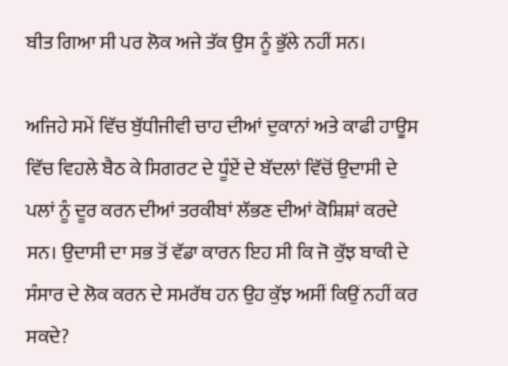ਬੀਤ ਗਿਆ ਸੀ ਪਰ ਲੋਕ ਅਜੇ ਤੱਕ ਉਸ ਨੂੰ ਭੁੱਲੇ ਨਹੀਂ ਸਨ।

ਅਜਿਹੇ ਸਮੇਂ ਵਿੱਚ ਬੁੱਧੀਜੀਵੀ ਚਾਹ ਦੀਆਂ ਦੁਕਾਨਾਂ ਅਤੇ ਕਾਫੀ ਹਾਊਸ ਵਿੱਚ ਵਿਹਲੇ ਬੈਠ ਕੇ ਸਿਗਰਟ ਦੇ ਧੂੰਏਂ ਦੇ ਬੱਦਲਾਂ ਵਿੱਚੋਂ ਉਦਾਸੀ ਦੇ ਪਲਾਂ ਨੂੰ ਦੂਰ ਕਰਨ ਦੀਆਂ ਤਰਕੀਬਾਂ ਲੱਭਣ ਦੀਆਂ ਕੋਸ਼ਿਸ਼ਾਂ ਕਰਦੇ ਸਨ। ਉਦਾਸੀ ਦਾ ਸਭ ਤੋਂ ਵੱਡਾ ਕਾਰਨ ਇਹ ਸੀ ਕਿ ਜੋ ਕੁੱਝ ਬਾਕੀ ਦੇ ਸੰਸਾਰ ਦੇ ਲੋਕ ਕਰਨ ਦੇ ਸਮਰੱਥ ਹਨ ਉਹ ਕੁੱਝ ਅਸੀਂ ਕਿਉਂ ਨਹੀਂ ਕਰ ਸਕਦੇ?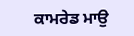ਕਾਮਰੇਡ ਮਾਉ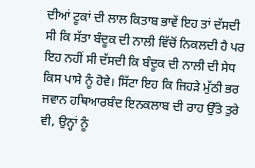ਦੀਆਂ ਟੂਕਾਂ ਦੀ ਲਾਲ ਕਿਤਾਬ ਭਾਵੇਂ ਇਹ ਤਾਂ ਦੱਸਦੀ ਸੀ ਕਿ ਸੱਤਾ ਬੰਦੂਕ ਦੀ ਨਾਲੀ ਵਿੱਚੋਂ ਨਿਕਲਦੀ ਹੈ ਪਰ ਇਹ ਨਹੀਂ ਸੀ ਦੱਸਦੀ ਕਿ ਬੰਦੂਕ ਦੀ ਨਾਲੀ ਦੀ ਸੇਧ ਕਿਸ ਪਾਸੇ ਨੂੰ ਹੋਵੇ। ਸਿੱਟਾ ਇਹ ਕਿ ਜਿਹੜੇ ਮੁੱਠੀ ਭਰ ਜਵਾਨ ਹਥਿਆਰਬੰਦ ਇਨਕਲਾਬ ਦੀ ਰਾਹ ਉੱਤੇ ਤੁਰੇ ਵੀ, ਉਨ੍ਹਾਂ ਨੂੰ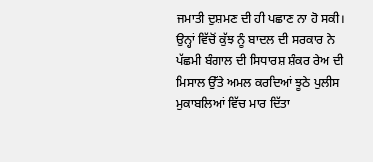ਜਮਾਤੀ ਦੁਸ਼ਮਣ ਦੀ ਹੀ ਪਛਾਣ ਨਾ ਹੋ ਸਕੀ। ਉਨ੍ਹਾਂ ਵਿੱਚੋਂ ਕੁੱਝ ਨੂੰ ਬਾਦਲ ਦੀ ਸਰਕਾਰ ਨੇ ਪੱਛਮੀ ਬੰਗਾਲ ਦੀ ਸਿਧਾਰਸ਼ ਸ਼ੰਕਰ ਰੇਅ ਦੀ ਮਿਸਾਲ ਉੱਤੇ ਅਮਲ ਕਰਦਿਆਂ ਝੂਠੇ ਪੁਲੀਸ ਮੁਕਾਬਲਿਆਂ ਵਿੱਚ ਮਾਰ ਦਿੱਤਾ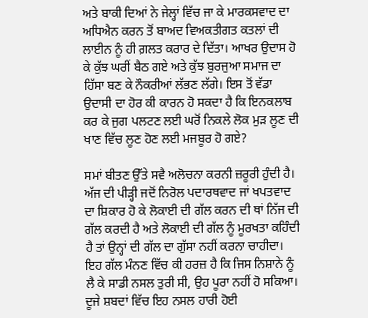ਅਤੇ ਬਾਕੀ ਦਿਆਂ ਨੇ ਜੇਲ੍ਹਾਂ ਵਿੱਚ ਜਾ ਕੇ ਮਾਰਕਸਵਾਦ ਦਾ ਅਧਿਐਨ ਕਰਨ ਤੋਂ ਬਾਅਦ ਵਿਅਕਤੀਗਤ ਕਤਲਾਂ ਦੀ ਲਾਈਨ ਨੂੰ ਹੀ ਗ਼ਲਤ ਕਰਾਰ ਦੇ ਦਿੱਤਾ। ਆਖਰ ਉਦਾਸ ਹੋ ਕੇ ਕੁੱਝ ਘਰੀਂ ਬੈਠ ਗਏ ਅਤੇ ਕੁੱਝ ਬੁਰਜੁਆ ਸਮਾਜ ਦਾ ਹਿੱਸਾ ਬਣ ਕੇ ਨੌਕਰੀਆਂ ਲੱਭਣ ਲੱਗੇ। ਇਸ ਤੋਂ ਵੱਡਾ ਉਦਾਸੀ ਦਾ ਹੋਰ ਕੀ ਕਾਰਨ ਹੋ ਸਕਦਾ ਹੈ ਕਿ ਇਨਕਲਾਬ ਕਰ ਕੇ ਜੁਗ ਪਲਟਣ ਲਈ ਘਰੋਂ ਨਿਕਲੇ ਲੋਕ ਮੁੜ ਲੂਣ ਦੀ ਖਾਣ ਵਿੱਚ ਲੂਣ ਹੋਣ ਲਈ ਮਜਬੂਰ ਹੋ ਗਏ?

ਸਮਾਂ ਬੀਤਣ ਉੱਤੇ ਸਵੈ ਅਲੋਚਨਾ ਕਰਨੀ ਜ਼ਰੂਰੀ ਹੁੰਦੀ ਹੈ। ਅੱਜ ਦੀ ਪੀੜ੍ਹੀ ਜਦੋਂ ਨਿਰੋਲ ਪਦਾਰਥਵਾਦ ਜਾਂ ਖਪਤਵਾਦ ਦਾ ਸ਼ਿਕਾਰ ਹੋ ਕੇ ਲੋਕਾਈ ਦੀ ਗੱਲ ਕਰਨ ਦੀ ਥਾਂ ਨਿੱਜ ਦੀ ਗੱਲ ਕਰਦੀ ਹੈ ਅਤੇ ਲੋਕਾਈ ਦੀ ਗੱਲ ਨੂੰ ਮੂਰਖਤਾ ਕਹਿੰਦੀ ਹੈ ਤਾਂ ਉਨ੍ਹਾਂ ਦੀ ਗੱਲ ਦਾ ਗੁੱਸਾ ਨਹੀਂ ਕਰਨਾ ਚਾਹੀਦਾ। ਇਹ ਗੱਲ ਮੰਨਣ ਵਿੱਚ ਕੀ ਹਰਜ਼ ਹੈ ਕਿ ਜਿਸ ਨਿਸ਼ਾਨੇ ਨੂੰ ਲੈ ਕੇ ਸਾਡੀ ਨਸਲ ਤੁਰੀ ਸੀ, ਉਹ ਪੂਰਾ ਨਹੀਂ ਹੋ ਸਕਿਆ। ਦੂਜੇ ਸ਼ਬਦਾਂ ਵਿੱਚ ਇਹ ਨਸਲ ਹਾਰੀ ਹੋਈ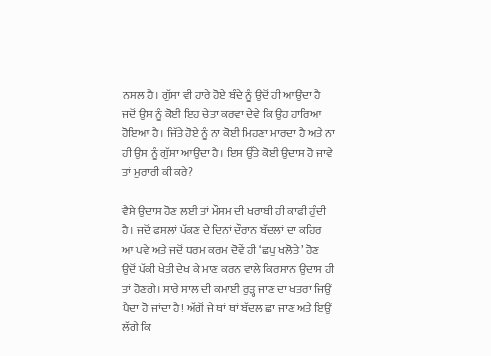ਨਸਲ ਹੈ। ਗੁੱਸਾ ਵੀ ਹਾਰੇ ਹੋਏ ਬੰਦੇ ਨੂੰ ਉਦੋਂ ਹੀ ਆਉਂਦਾ ਹੈ ਜਦੋਂ ਉਸ ਨੂੰ ਕੋਈ ਇਹ ਚੇਤਾ ਕਰਵਾ ਦੇਵੇ ਕਿ ਉਹ ਹਾਰਿਆ ਹੋਇਆ ਹੈ। ਜਿੱਤੇ ਹੋਏ ਨੂੰ ਨਾ ਕੋਈ ਮਿਹਣਾ ਮਾਰਦਾ ਹੈ ਅਤੇ ਨਾ ਹੀ ਉਸ ਨੂੰ ਗੁੱਸਾ ਆਉਂਦਾ ਹੈ। ਇਸ ਉੱਤੇ ਕੋਈ ਉਦਾਸ ਹੋ ਜਾਵੇ ਤਾਂ ਮੁਰਾਰੀ ਕੀ ਕਰੇ?

ਵੈਸੇ ਉਦਾਸ ਹੋਣ ਲਈ ਤਾਂ ਮੌਸਮ ਦੀ ਖਰਾਬੀ ਹੀ ਕਾਫੀ ਹੁੰਦੀ ਹੈ। ਜਦੋਂ ਫਸਲਾਂ ਪੱਕਣ ਦੇ ਦਿਨਾਂ ਦੌਰਾਨ ਬੱਦਲਾਂ ਦਾ ਕਹਿਰ ਆ ਪਵੇ ਅਤੇ ਜਦੋਂ ਧਰਮ ਕਰਮ ਦੋਵੇਂ ਹੀ ‘ਛਪੁ ਖਲੋਤੇ’ ਹੋਣ ਉਦੋਂ ਪੱਕੀ ਖੇਤੀ ਦੇਖ ਕੇ ਮਾਣ ਕਰਨ ਵਾਲੇ ਕਿਰਸਾਨ ਉਦਾਸ ਹੀ ਤਾਂ ਹੋਣਗੇ। ਸਾਰੇ ਸਾਲ ਦੀ ਕਮਾਈ ਰੁੜ੍ਹ ਜਾਣ ਦਾ ਖਤਰਾ ਜਿਉਂ ਪੈਦਾ ਹੋ ਜਾਂਦਾ ਹੈ! ਅੱਗੋਂ ਜੇ ਥਾਂ ਥਾਂ ਬੱਦਲ ਛਾ ਜਾਣ ਅਤੇ ਇਉਂ ਲੱਗੇ ਕਿ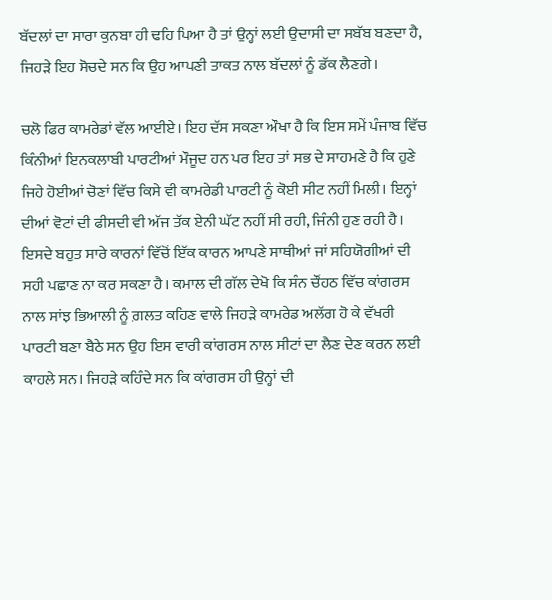ਬੱਦਲਾਂ ਦਾ ਸਾਰਾ ਕੁਨਬਾ ਹੀ ਢਹਿ ਪਿਆ ਹੈ ਤਾਂ ਉਨ੍ਹਾਂ ਲਈ ਉਦਾਸੀ ਦਾ ਸਬੱਬ ਬਣਦਾ ਹੈ, ਜਿਹੜੇ ਇਹ ਸੋਚਦੇ ਸਨ ਕਿ ਉਹ ਆਪਣੀ ਤਾਕਤ ਨਾਲ ਬੱਦਲਾਂ ਨੂੰ ਡੱਕ ਲੈਣਗੇ।

ਚਲੋ ਫਿਰ ਕਾਮਰੇਡਾਂ ਵੱਲ ਆਈਏ। ਇਹ ਦੱਸ ਸਕਣਾ ਔਖਾ ਹੈ ਕਿ ਇਸ ਸਮੇਂ ਪੰਜਾਬ ਵਿੱਚ ਕਿੰਨੀਆਂ ਇਨਕਲਾਬੀ ਪਾਰਟੀਆਂ ਮੌਜੂਦ ਹਨ ਪਰ ਇਹ ਤਾਂ ਸਭ ਦੇ ਸਾਹਮਣੇ ਹੈ ਕਿ ਹੁਣੇ ਜਿਹੇ ਹੋਈਆਂ ਚੋਣਾਂ ਵਿੱਚ ਕਿਸੇ ਵੀ ਕਾਮਰੇਡੀ ਪਾਰਟੀ ਨੂੰ ਕੋਈ ਸੀਟ ਨਹੀਂ ਮਿਲੀ। ਇਨ੍ਹਾਂ ਦੀਆਂ ਵੋਟਾਂ ਦੀ ਫੀਸਦੀ ਵੀ ਅੱਜ ਤੱਕ ਏਨੀ ਘੱਟ ਨਹੀਂ ਸੀ ਰਹੀ, ਜਿੰਨੀ ਹੁਣ ਰਹੀ ਹੈ। ਇਸਦੇ ਬਹੁਤ ਸਾਰੇ ਕਾਰਨਾਂ ਵਿੱਚੋਂ ਇੱਕ ਕਾਰਨ ਆਪਣੇ ਸਾਥੀਆਂ ਜਾਂ ਸਹਿਯੋਗੀਆਂ ਦੀ ਸਹੀ ਪਛਾਣ ਨਾ ਕਰ ਸਕਣਾ ਹੈ। ਕਮਾਲ ਦੀ ਗੱਲ ਦੇਖੋ ਕਿ ਸੰਨ ਚੌਂਹਠ ਵਿੱਚ ਕਾਂਗਰਸ ਨਾਲ ਸਾਂਝ ਭਿਆਲੀ ਨੂੰ ਗ਼ਲਤ ਕਹਿਣ ਵਾਲੇ ਜਿਹੜੇ ਕਾਮਰੇਡ ਅਲੱਗ ਹੋ ਕੇ ਵੱਖਰੀ ਪਾਰਟੀ ਬਣਾ ਬੈਠੇ ਸਨ ਉਹ ਇਸ ਵਾਰੀ ਕਾਂਗਰਸ ਨਾਲ ਸੀਟਾਂ ਦਾ ਲੈਣ ਦੇਣ ਕਰਨ ਲਈ ਕਾਹਲੇ ਸਨ। ਜਿਹੜੇ ਕਹਿੰਦੇ ਸਨ ਕਿ ਕਾਂਗਰਸ ਹੀ ਉਨ੍ਹਾਂ ਦੀ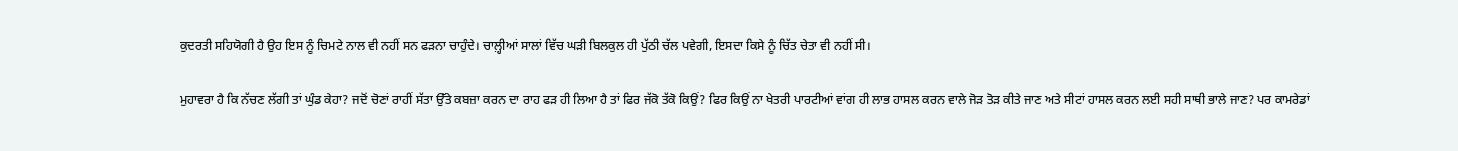ਕੁਦਰਤੀ ਸਹਿਯੋਗੀ ਹੈ ਉਹ ਇਸ ਨੂੰ ਚਿਮਟੇ ਨਾਲ ਵੀ ਨਹੀਂ ਸਨ ਫੜਨਾ ਚਾਹੁੰਦੇ। ਚਾਲ਼੍ਹੀਆਂ ਸਾਲਾਂ ਵਿੱਚ ਘੜੀ ਬਿਲਕੁਲ ਹੀ ਪੁੱਠੀ ਚੱਲ ਪਵੇਗੀ, ਇਸਦਾ ਕਿਸੇ ਨੂੰ ਚਿੱਤ ਚੇਤਾ ਵੀ ਨਹੀਂ ਸੀ।

ਮੁਹਾਵਰਾ ਹੈ ਕਿ ਨੱਚਣ ਲੱਗੀ ਤਾਂ ਘੁੰਡ ਕੇਹਾ? ਜਦੋਂ ਚੋਣਾਂ ਰਾਹੀਂ ਸੱਤਾ ਉੱਤੇ ਕਬਜ਼ਾ ਕਰਨ ਦਾ ਰਾਹ ਫੜ ਹੀ ਲਿਆ ਹੈ ਤਾਂ ਫਿਰ ਜੱਕੋ ਤੱਕੋ ਕਿਉਂ? ਫਿਰ ਕਿਉਂ ਨਾ ਖੇਤਰੀ ਪਾਰਟੀਆਂ ਵਾਂਗ ਹੀ ਲਾਭ ਹਾਸਲ ਕਰਨ ਵਾਲੇ ਜੋੜ ਤੋੜ ਕੀਤੇ ਜਾਣ ਅਤੇ ਸੀਟਾਂ ਹਾਸਲ ਕਰਨ ਲਈ ਸਹੀ ਸਾਥੀ ਭਾਲੇ ਜਾਣ? ਪਰ ਕਾਮਰੇਡਾਂ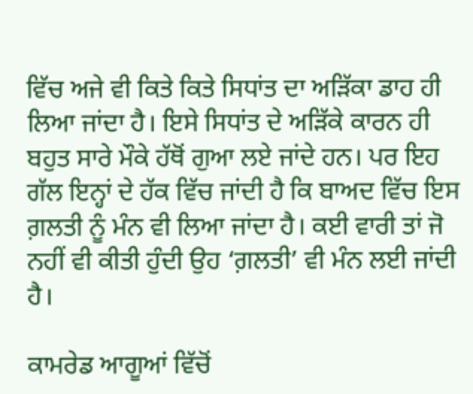ਵਿੱਚ ਅਜੇ ਵੀ ਕਿਤੇ ਕਿਤੇ ਸਿਧਾਂਤ ਦਾ ਅੜਿੱਕਾ ਡਾਹ ਹੀ ਲਿਆ ਜਾਂਦਾ ਹੈ। ਇਸੇ ਸਿਧਾਂਤ ਦੇ ਅੜਿੱਕੇ ਕਾਰਨ ਹੀ ਬਹੁਤ ਸਾਰੇ ਮੌਕੇ ਹੱਥੋਂ ਗੁਆ ਲਏ ਜਾਂਦੇ ਹਨ। ਪਰ ਇਹ ਗੱਲ ਇਨ੍ਹਾਂ ਦੇ ਹੱਕ ਵਿੱਚ ਜਾਂਦੀ ਹੈ ਕਿ ਬਾਅਦ ਵਿੱਚ ਇਸ ਗ਼ਲਤੀ ਨੂੰ ਮੰਨ ਵੀ ਲਿਆ ਜਾਂਦਾ ਹੈ। ਕਈ ਵਾਰੀ ਤਾਂ ਜੋ ਨਹੀਂ ਵੀ ਕੀਤੀ ਹੁੰਦੀ ਉਹ ‘ਗ਼ਲਤੀ’ ਵੀ ਮੰਨ ਲਈ ਜਾਂਦੀ ਹੈ।

ਕਾਮਰੇਡ ਆਗੂਆਂ ਵਿੱਚੋਂ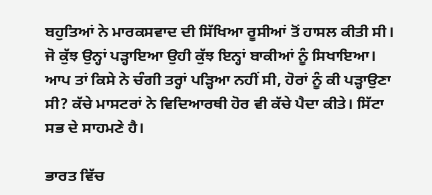ਬਹੁਤਿਆਂ ਨੇ ਮਾਰਕਸਵਾਦ ਦੀ ਸਿੱਖਿਆ ਰੂਸੀਆਂ ਤੋਂ ਹਾਸਲ ਕੀਤੀ ਸੀ। ਜੋ ਕੁੱਝ ਉਨ੍ਹਾਂ ਪੜ੍ਹਾਇਆ ਉਹੀ ਕੁੱਝ ਇਨ੍ਹਾਂ ਬਾਕੀਆਂ ਨੂੰ ਸਿਖਾਇਆ। ਆਪ ਤਾਂ ਕਿਸੇ ਨੇ ਚੰਗੀ ਤਰ੍ਹਾਂ ਪੜ੍ਹਿਆ ਨਹੀਂ ਸੀ, ਹੋਰਾਂ ਨੂੰ ਕੀ ਪੜ੍ਹਾਉਣਾ ਸੀ? ਕੱਚੇ ਮਾਸਟਰਾਂ ਨੇ ਵਿਦਿਆਰਥੀ ਹੋਰ ਵੀ ਕੱਚੇ ਪੈਦਾ ਕੀਤੇ। ਸਿੱਟਾ ਸਭ ਦੇ ਸਾਹਮਣੇ ਹੈ।

ਭਾਰਤ ਵਿੱਚ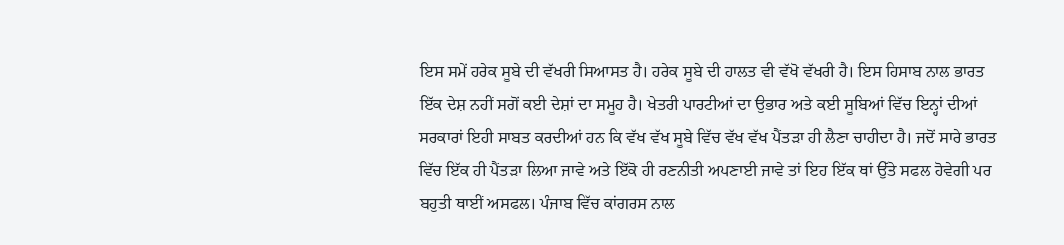ਇਸ ਸਮੇਂ ਹਰੇਕ ਸੂਬੇ ਦੀ ਵੱਖਰੀ ਸਿਆਸਤ ਹੈ। ਹਰੇਕ ਸੂਬੇ ਦੀ ਹਾਲਤ ਵੀ ਵੱਖੋ ਵੱਖਰੀ ਹੈ। ਇਸ ਹਿਸਾਬ ਨਾਲ ਭਾਰਤ ਇੱਕ ਦੇਸ਼ ਨਹੀਂ ਸਗੋਂ ਕਈ ਦੇਸ਼ਾਂ ਦਾ ਸਮੂਹ ਹੈ। ਖੇਤਰੀ ਪਾਰਟੀਆਂ ਦਾ ਉਭਾਰ ਅਤੇ ਕਈ ਸੂਬਿਆਂ ਵਿੱਚ ਇਨ੍ਹਾਂ ਦੀਆਂ ਸਰਕਾਰਾਂ ਇਹੀ ਸਾਬਤ ਕਰਦੀਆਂ ਹਨ ਕਿ ਵੱਖ ਵੱਖ ਸੂਬੇ ਵਿੱਚ ਵੱਖ ਵੱਖ ਪੈਂਤੜਾ ਹੀ ਲੈਣਾ ਚਾਹੀਦਾ ਹੈ। ਜਦੋਂ ਸਾਰੇ ਭਾਰਤ ਵਿੱਚ ਇੱਕ ਹੀ ਪੈਂਤੜਾ ਲਿਆ ਜਾਵੇ ਅਤੇ ਇੱਕੋ ਹੀ ਰਣਨੀਤੀ ਅਪਣਾਈ ਜਾਵੇ ਤਾਂ ਇਹ ਇੱਕ ਥਾਂ ਉੱਤੇ ਸਫਲ ਹੋਵੇਗੀ ਪਰ ਬਹੁਤੀ ਥਾਈਂ ਅਸਫਲ। ਪੰਜਾਬ ਵਿੱਚ ਕਾਂਗਰਸ ਨਾਲ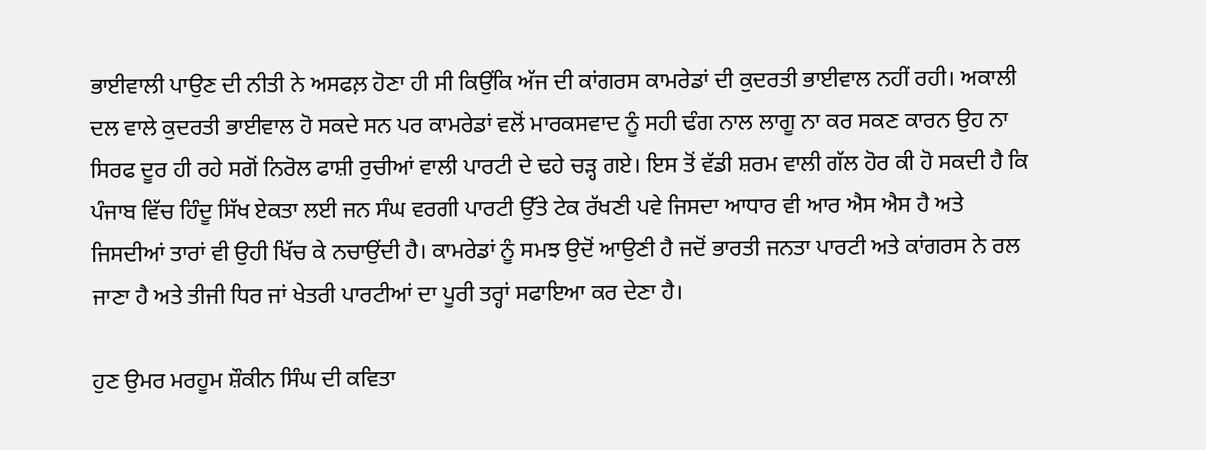ਭਾਈਵਾਲੀ ਪਾਉਣ ਦੀ ਨੀਤੀ ਨੇ ਅਸਫਲ਼ ਹੋਣਾ ਹੀ ਸੀ ਕਿਉਂਕਿ ਅੱਜ ਦੀ ਕਾਂਗਰਸ ਕਾਮਰੇਡਾਂ ਦੀ ਕੁਦਰਤੀ ਭਾਈਵਾਲ ਨਹੀਂ ਰਹੀ। ਅਕਾਲੀ ਦਲ ਵਾਲੇ ਕੁਦਰਤੀ ਭਾਈਵਾਲ ਹੋ ਸਕਦੇ ਸਨ ਪਰ ਕਾਮਰੇਡਾਂ ਵਲੋਂ ਮਾਰਕਸਵਾਦ ਨੂੰ ਸਹੀ ਢੰਗ ਨਾਲ ਲਾਗੂ ਨਾ ਕਰ ਸਕਣ ਕਾਰਨ ਉਹ ਨਾ ਸਿਰਫ ਦੂਰ ਹੀ ਰਹੇ ਸਗੋਂ ਨਿਰੋਲ ਫਾਸ਼ੀ ਰੁਚੀਆਂ ਵਾਲੀ ਪਾਰਟੀ ਦੇ ਢਹੇ ਚੜ੍ਹ ਗਏ। ਇਸ ਤੋਂ ਵੱਡੀ ਸ਼ਰਮ ਵਾਲੀ ਗੱਲ ਹੋਰ ਕੀ ਹੋ ਸਕਦੀ ਹੈ ਕਿ ਪੰਜਾਬ ਵਿੱਚ ਹਿੰਦੂ ਸਿੱਖ ਏਕਤਾ ਲਈ ਜਨ ਸੰਘ ਵਰਗੀ ਪਾਰਟੀ ਉੱਤੇ ਟੇਕ ਰੱਖਣੀ ਪਵੇ ਜਿਸਦਾ ਆਧਾਰ ਵੀ ਆਰ ਐਸ ਐਸ ਹੈ ਅਤੇ ਜਿਸਦੀਆਂ ਤਾਰਾਂ ਵੀ ਉਹੀ ਖਿੱਚ ਕੇ ਨਚਾਉਂਦੀ ਹੈ। ਕਾਮਰੇਡਾਂ ਨੂੰ ਸਮਝ ਉਦੋਂ ਆਉਣੀ ਹੈ ਜਦੋਂ ਭਾਰਤੀ ਜਨਤਾ ਪਾਰਟੀ ਅਤੇ ਕਾਂਗਰਸ ਨੇ ਰਲ ਜਾਣਾ ਹੈ ਅਤੇ ਤੀਜੀ ਧਿਰ ਜਾਂ ਖੇਤਰੀ ਪਾਰਟੀਆਂ ਦਾ ਪੂਰੀ ਤਰ੍ਹਾਂ ਸਫਾਇਆ ਕਰ ਦੇਣਾ ਹੈ।

ਹੁਣ ਉਮਰ ਮਰਹੂਮ ਸ਼ੌਕੀਨ ਸਿੰਘ ਦੀ ਕਵਿਤਾ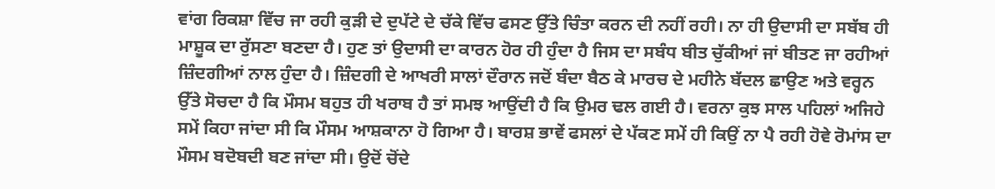ਵਾਂਗ ਰਿਕਸ਼ਾ ਵਿੱਚ ਜਾ ਰਹੀ ਕੁੜੀ ਦੇ ਦੁਪੱਟੇ ਦੇ ਚੱਕੇ ਵਿੱਚ ਫਸਣ ਉੱਤੇ ਚਿੰਤਾ ਕਰਨ ਦੀ ਨਹੀਂ ਰਹੀ। ਨਾ ਹੀ ਉਦਾਸੀ ਦਾ ਸਬੱਬ ਹੀ ਮਾਸ਼ੂਕ ਦਾ ਰੁੱਸਣਾ ਬਣਦਾ ਹੈ। ਹੁਣ ਤਾਂ ਉਦਾਸੀ ਦਾ ਕਾਰਨ ਹੋਰ ਹੀ ਹੁੰਦਾ ਹੈ ਜਿਸ ਦਾ ਸਬੰਧ ਬੀਤ ਚੁੱਕੀਆਂ ਜਾਂ ਬੀਤਣ ਜਾ ਰਹੀਆਂ ਜ਼ਿੰਦਗੀਆਂ ਨਾਲ ਹੁੰਦਾ ਹੈ। ਜ਼ਿੰਦਗੀ ਦੇ ਆਖਰੀ ਸਾਲਾਂ ਦੌਰਾਨ ਜਦੋਂ ਬੰਦਾ ਬੈਠ ਕੇ ਮਾਰਚ ਦੇ ਮਹੀਨੇ ਬੱਦਲ ਛਾਉਣ ਅਤੇ ਵਰ੍ਹਨ ਉੱਤੇ ਸੋਚਦਾ ਹੈ ਕਿ ਮੌਸਮ ਬਹੁਤ ਹੀ ਖਰਾਬ ਹੈ ਤਾਂ ਸਮਝ ਆਉਂਦੀ ਹੈ ਕਿ ਉਮਰ ਢਲ ਗਈ ਹੈ। ਵਰਨਾ ਕੁਝ ਸਾਲ ਪਹਿਲਾਂ ਅਜਿਹੇ ਸਮੇਂ ਕਿਹਾ ਜਾਂਦਾ ਸੀ ਕਿ ਮੌਸਮ ਆਸ਼ਕਾਨਾ ਹੋ ਗਿਆ ਹੈ। ਬਾਰਸ਼ ਭਾਵੇਂ ਫਸਲਾਂ ਦੇ ਪੱਕਣ ਸਮੇਂ ਹੀ ਕਿਉਂ ਨਾ ਪੈ ਰਹੀ ਹੋਵੇ ਰੋਮਾਂਸ ਦਾ ਮੌਸਮ ਬਦੋਬਦੀ ਬਣ ਜਾਂਦਾ ਸੀ। ਉਦੋਂ ਚੋਂਦੇ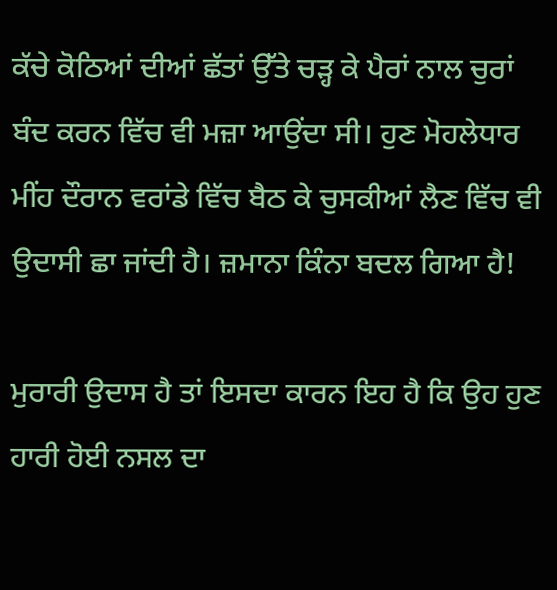ਕੱਚੇ ਕੋਠਿਆਂ ਦੀਆਂ ਛੱਤਾਂ ਉੱਤੇ ਚੜ੍ਹ ਕੇ ਪੈਰਾਂ ਨਾਲ ਚੁਰਾਂ ਬੰਦ ਕਰਨ ਵਿੱਚ ਵੀ ਮਜ਼ਾ ਆਉਂਦਾ ਸੀ। ਹੁਣ ਮੋਹਲੇਧਾਰ ਮੀਂਹ ਦੌਰਾਨ ਵਰਾਂਡੇ ਵਿੱਚ ਬੈਠ ਕੇ ਚੁਸਕੀਆਂ ਲੈਣ ਵਿੱਚ ਵੀ ਉਦਾਸੀ ਛਾ ਜਾਂਦੀ ਹੈ। ਜ਼ਮਾਨਾ ਕਿੰਨਾ ਬਦਲ ਗਿਆ ਹੈ!

ਮੁਰਾਰੀ ਉਦਾਸ ਹੈ ਤਾਂ ਇਸਦਾ ਕਾਰਨ ਇਹ ਹੈ ਕਿ ਉਹ ਹੁਣ ਹਾਰੀ ਹੋਈ ਨਸਲ ਦਾ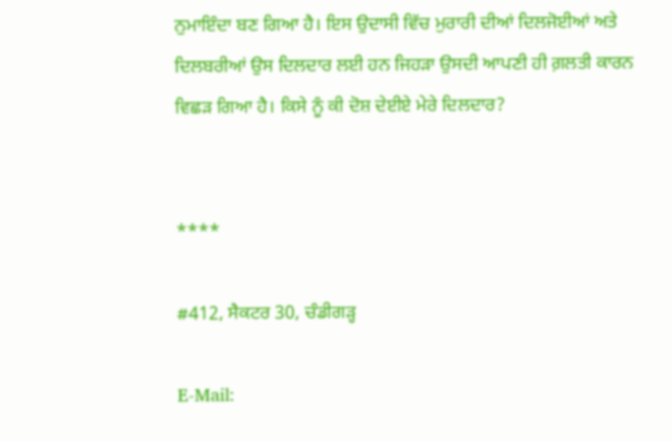ਨੁਮਾਇੰਦਾ ਬਣ ਗਿਆ ਹੈ। ਇਸ ਉਦਾਸੀ ਵਿੱਚ ਮੁਰਾਰੀ ਦੀਆਂ ਦਿਲਜੋਈਆਂ ਅਤੇ ਦਿਲਬਰੀਆਂ ਉਸ ਦਿਲਦਾਰ ਲਈ ਹਨ ਜਿਹੜਾ ਉਸਦੀ ਆਪਣੀ ਹੀ ਗ਼ਲਤੀ ਕਾਰਨ ਵਿਛੜ ਗਿਆ ਹੈ। ਕਿਸੇ ਨੂੰ ਕੀ ਦੋਸ਼ ਦੇਈਏ ਮੇਰੇ ਦਿਲਦਾਰ?


****

#412, ਸੈਕਟਰ 30, ਚੰਡੀਗੜ੍ਹ

E-Mail: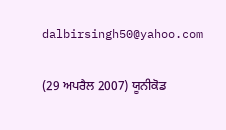dalbirsingh50@yahoo.com

(29 ਅਪਰੈਲ 2007) ਯੂਨੀਕੋਡ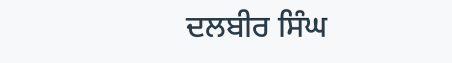ਦਲਬੀਰ ਸਿੰਘ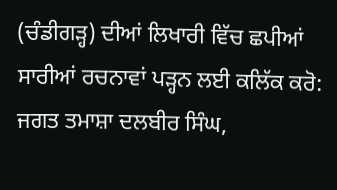(ਚੰਡੀਗੜ੍ਹ) ਦੀਆਂ ਲਿਖਾਰੀ ਵਿੱਚ ਛਪੀਆਂ ਸਾਰੀਆਂ ਰਚਨਾਵਾਂ ਪੜ੍ਹਨ ਲਈ ਕਲਿੱਕ ਕਰੋ:
ਜਗਤ ਤਮਾਸ਼ਾ ਦਲਬੀਰ ਸਿੰਘ,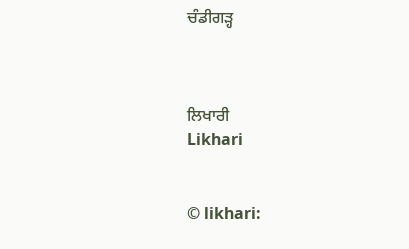ਚੰਡੀਗੜ੍ਹ



ਲਿਖਾਰੀ
Likhari


© likhari: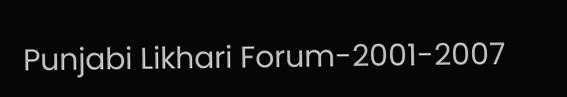Punjabi Likhari Forum-2001-2007